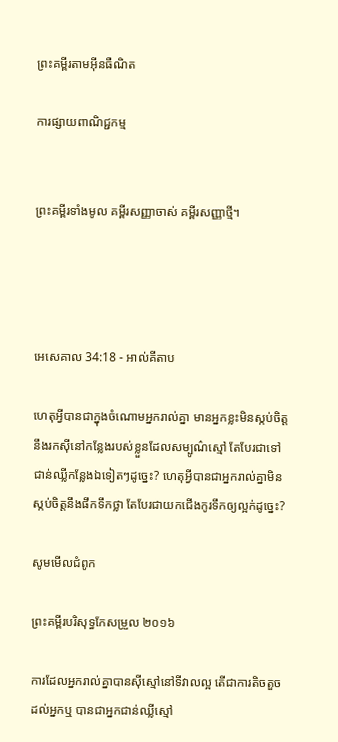ព្រះគម្ពីរតាមអ៊ីនធឺណិត

ការផ្សាយពាណិជ្ជកម្ម


ព្រះគម្ពីរទាំងមូល គម្ពីរសញ្ញាចាស់ គម្ពីរសញ្ញាថ្មី។




អេ‌សេ‌គាល 34:18 - អាល់គីតាប

ហេតុអ្វីបានជាក្នុងចំណោមអ្នករាល់គ្នា មានអ្នកខ្លះមិនស្កប់ចិត្តនឹងរកស៊ីនៅកន្លែងរបស់ខ្លួនដែលសម្បូណ៌ស្មៅ តែបែរជាទៅជាន់ឈ្លីកន្លែងឯទៀតៗដូច្នេះ? ហេតុអ្វីបានជាអ្នករាល់គ្នាមិនស្កប់ចិត្តនឹងផឹកទឹកថ្លា តែបែរជាយកជើងកូរទឹកឲ្យល្អក់ដូច្នេះ?

សូមមើលជំពូក

ព្រះគម្ពីរបរិសុទ្ធកែសម្រួល ២០១៦

ការដែលអ្នករាល់គ្នាបានស៊ីស្មៅនៅទីវាលល្អ តើជាការតិចតួចដល់អ្នកឬ បានជាអ្នកជាន់ឈ្លីស្មៅ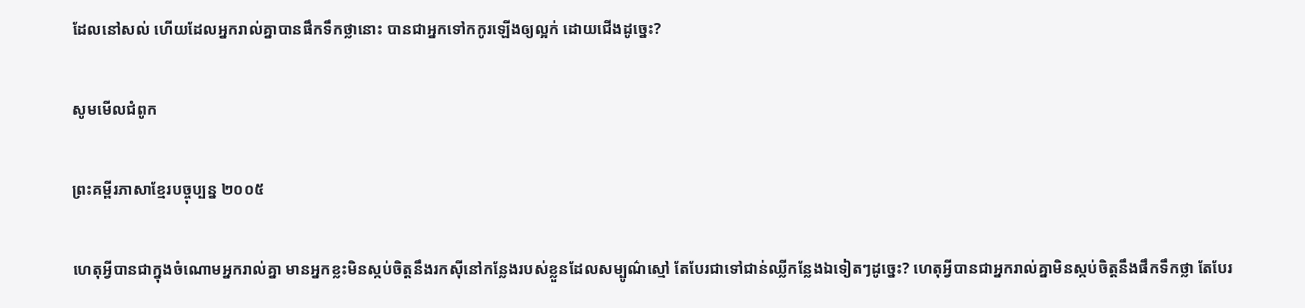ដែលនៅសល់ ហើយដែលអ្នករាល់គ្នាបានផឹកទឹកថ្លានោះ បានជាអ្នកទៅកកូរឡើងឲ្យល្អក់ ដោយជើងដូច្នេះ?

សូមមើលជំពូក

ព្រះគម្ពីរភាសាខ្មែរបច្ចុប្បន្ន ២០០៥

ហេតុអ្វីបានជាក្នុងចំណោមអ្នករាល់គ្នា មានអ្នកខ្លះមិនស្កប់ចិត្តនឹងរកស៊ីនៅកន្លែងរបស់ខ្លួនដែលសម្បូណ៌ស្មៅ តែបែរជាទៅជាន់ឈ្លីកន្លែងឯទៀតៗដូច្នេះ? ហេតុអ្វីបានជាអ្នករាល់គ្នាមិនស្កប់ចិត្តនឹងផឹកទឹកថ្លា តែបែរ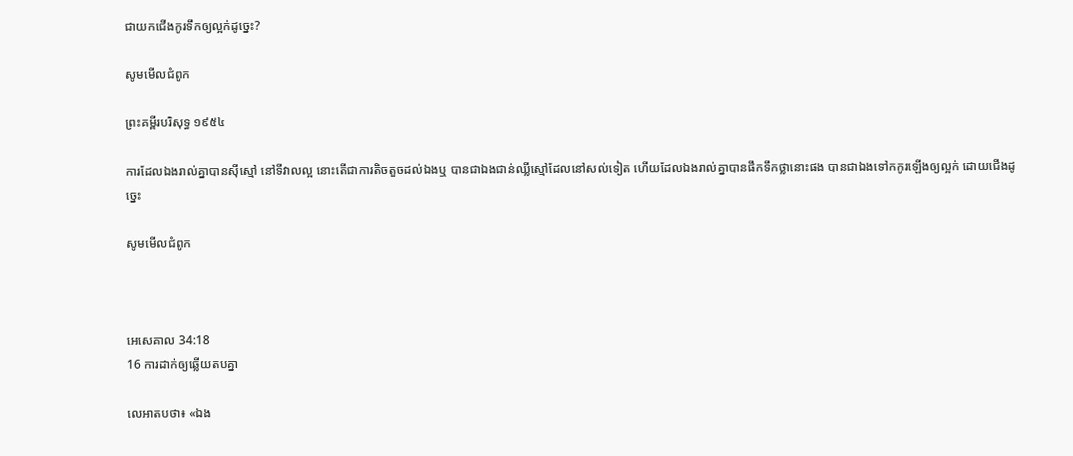ជាយកជើងកូរទឹកឲ្យល្អក់ដូច្នេះ?

សូមមើលជំពូក

ព្រះគម្ពីរបរិសុទ្ធ ១៩៥៤

ការដែលឯងរាល់គ្នាបានស៊ីស្មៅ នៅទីវាលល្អ នោះតើជាការតិច‌តួចដល់ឯងឬ បានជាឯងជាន់ឈ្លីស្មៅដែលនៅសល់ទៀត ហើយដែលឯងរាល់គ្នាបានផឹកទឹកថ្លានោះផង បានជាឯងទៅកកូរឡើងឲ្យល្អក់ ដោយជើងដូច្នេះ

សូមមើលជំពូក



អេ‌សេ‌គាល 34:18
16 ការដាក់ឲ្យឆ្លើយតបគ្នា

លេអាតបថា៖ «ឯង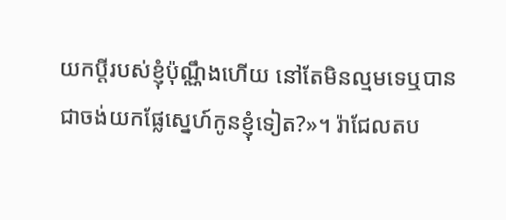យកប្ដីរបស់ខ្ញុំប៉ុណ្ណឹងហើយ នៅតែមិនល្មមទេឬបានជាចង់យកផ្លែស្នេហ៍កូនខ្ញុំទៀត?»។ រ៉ាជែលតប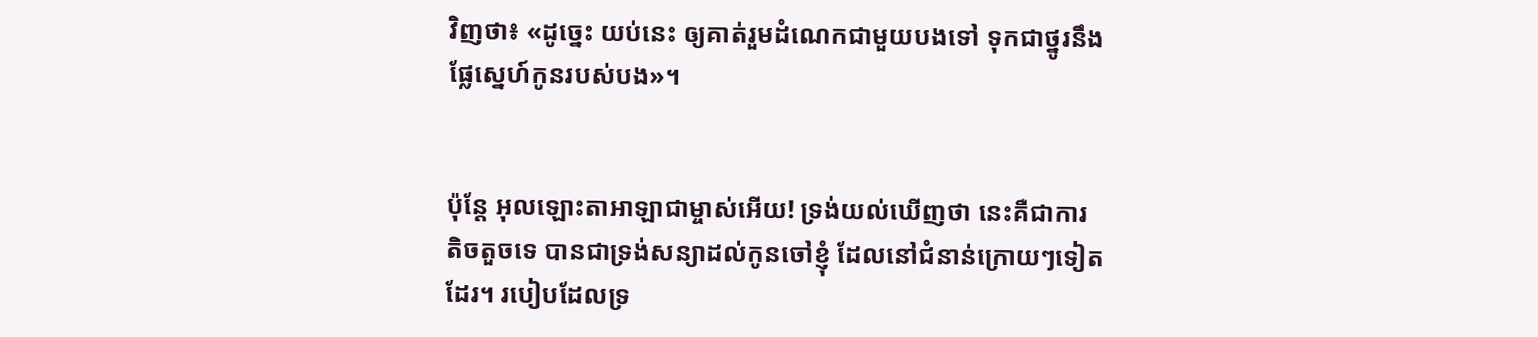វិញថា៖ «ដូច្នេះ យប់នេះ ឲ្យគាត់រួមដំណេកជាមួយបងទៅ ទុកជាថ្នូរនឹងផ្លែស្នេហ៍កូនរបស់បង»។


ប៉ុន្តែ អុលឡោះ‌តាអាឡាជាម្ចាស់អើយ! ទ្រង់យល់ឃើញថា នេះគឺជាការតិចតួចទេ បានជាទ្រង់សន្យាដល់កូនចៅខ្ញុំ ដែលនៅជំនាន់ក្រោយៗទៀតដែរ។ របៀបដែលទ្រ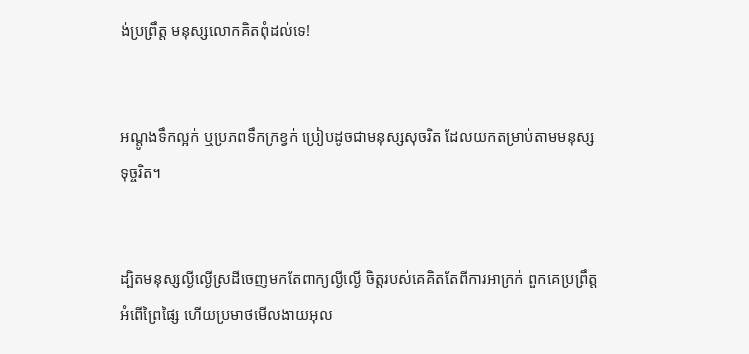ង់ប្រព្រឹត្ត មនុស្សលោកគិតពុំដល់ទេ!


អណ្ដូងទឹកល្អក់ ឬប្រភពទឹកក្រខ្វក់ ប្រៀបដូចជាមនុស្សសុចរិត ដែលយកតម្រាប់តាមមនុស្សទុច្ចរិត។


ដ្បិតមនុស្សល្ងី‌ល្ងើស្រដីចេញមកតែពាក្យល្ងី‌ល្ងើ ចិត្តរបស់គេគិតតែពីការអាក្រក់ ពួកគេប្រព្រឹត្តអំពើព្រៃ‌ផ្សៃ ហើយប្រមាថមើល‌ងាយអុល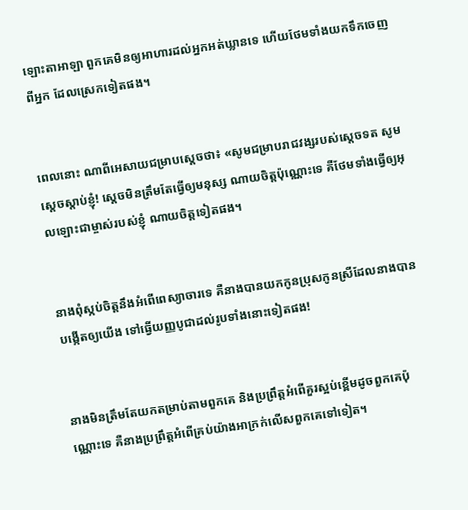ឡោះ‌តាអាឡា ពួកគេមិនឲ្យអាហារដល់អ្នកអត់ឃ្លានទេ ហើយថែមទាំងយកទឹកចេញពីអ្នក ដែលស្រេកទៀតផង។


ពេលនោះ ណាពីអេសាយជម្រាបស្តេចថា៖ «សូមជម្រាបរាជ‌វង្សរបស់ស្តេចទត សូមស្តេចស្តាប់ខ្ញុំ! ស្តេចមិនត្រឹមតែធ្វើឲ្យមនុស្ស ណាយចិត្តប៉ុណ្ណោះទេ គឺថែមទាំងធ្វើឲ្យអុលឡោះជាម្ចាស់របស់ខ្ញុំ ណាយចិត្តទៀតផង។


នាងពុំស្កប់ចិត្តនឹងអំពើពេស្យា‌ចារទេ គឺនាងបានយកកូនប្រុសកូនស្រីដែលនាងបានបង្កើតឲ្យយើង ទៅធ្វើយញ្ញ‌បូជាដល់រូបទាំងនោះទៀតផង!


នាងមិនត្រឹមតែយកតម្រាប់តាមពួកគេ និងប្រព្រឹត្តអំពើគួរស្អប់ខ្ពើមដូចពួកគេប៉ុណ្ណោះទេ គឺនាងប្រព្រឹត្តអំពើគ្រប់យ៉ាងអាក្រក់លើសពួកគេទៅទៀត។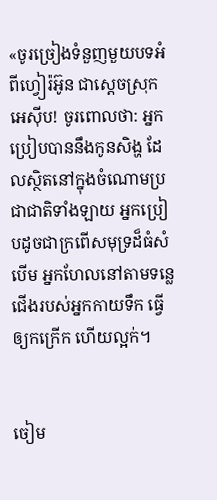«ចូរច្រៀងទំនួញមួយបទអំពីហ្វៀរ៉‌អ៊ូន ជាស្ដេចស្រុកអេស៊ីប! ចូរពោលថា: អ្នកប្រៀបបាននឹងកូនសិង្ហ ដែលស្ថិតនៅក្នុងចំណោមប្រជា‌ជាតិទាំង‌ឡាយ អ្នកប្រៀបដូចជាក្រពើសមុទ្រដ៏ធំសំបើម អ្នកហែលនៅតាមទន្លេ ជើងរបស់អ្នកកាយទឹក ធ្វើឲ្យកក្រើក ហើយល្អក់។


ចៀម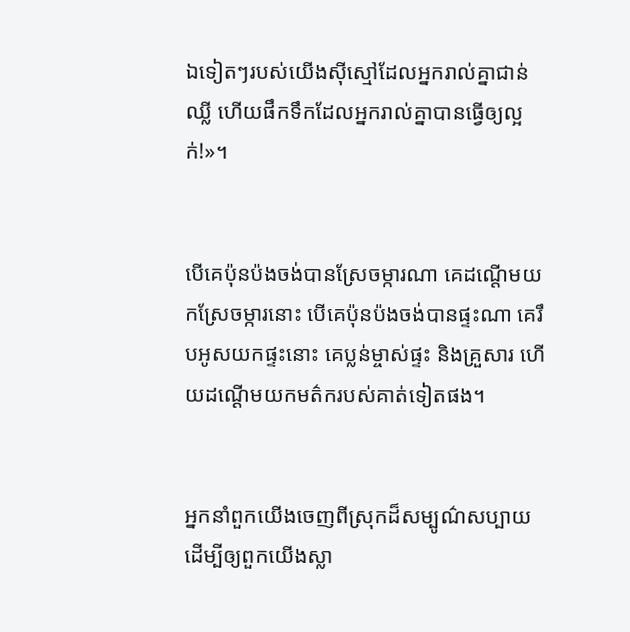ឯទៀតៗរបស់យើងស៊ីស្មៅដែលអ្នករាល់គ្នាជាន់ឈ្លី ហើយផឹកទឹកដែលអ្នករាល់គ្នាបានធ្វើឲ្យល្អក់!»។


បើគេប៉ុន‌ប៉ងចង់បានស្រែចម្ការណា គេដណ្ដើមយកស្រែចម្ការនោះ បើគេប៉ុន‌ប៉ងចង់បានផ្ទះណា គេរឹបអូសយកផ្ទះនោះ គេប្លន់ម្ចាស់ផ្ទះ និងគ្រួសារ ហើយដណ្ដើមយកមត៌ករបស់គាត់ទៀតផង។


អ្នកនាំពួកយើងចេញពីស្រុកដ៏សម្បូណ៌សប្បាយ ដើម្បីឲ្យពួកយើងស្លា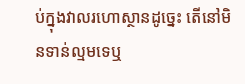ប់ក្នុងវាលរហោ‌ស្ថានដូច្នេះ តើនៅមិនទាន់ល្មមទេឬ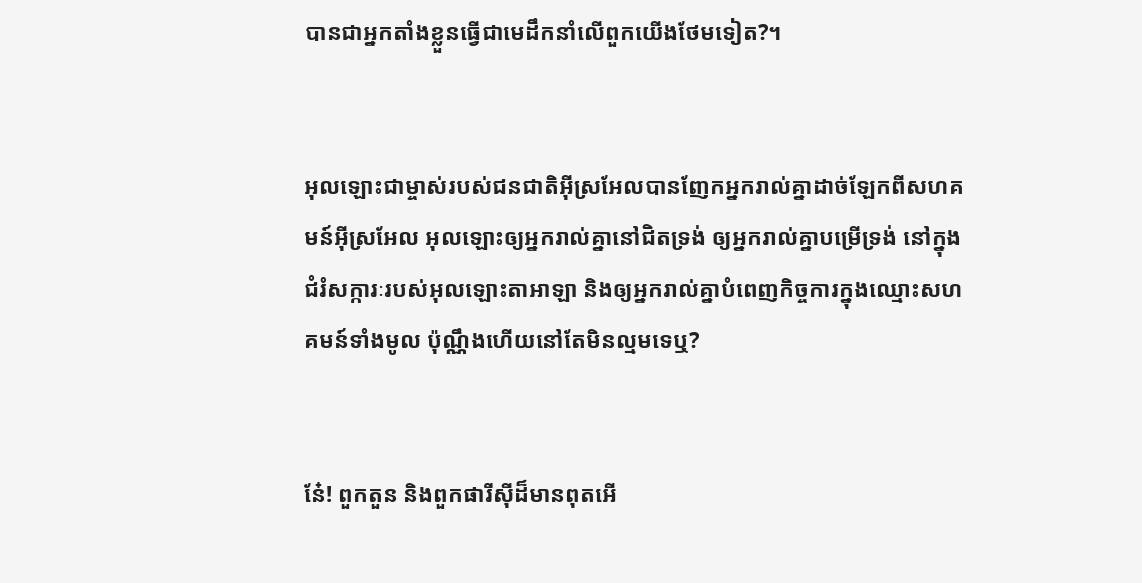បានជាអ្នកតាំងខ្លួនធ្វើជាមេដឹកនាំលើពួកយើងថែមទៀត?។


អុលឡោះជាម្ចាស់របស់ជន‌ជាតិអ៊ីស្រ‌អែលបានញែកអ្នករាល់គ្នាដាច់ឡែកពីសហគមន៍អ៊ីស្រ‌អែល អុលឡោះឲ្យអ្នករាល់គ្នានៅជិតទ្រង់ ឲ្យអ្នករាល់គ្នាបម្រើទ្រង់ នៅក្នុងជំរំ‌សក្ការៈរបស់អុលឡោះ‌តាអាឡា និងឲ្យអ្នករាល់គ្នាបំពេញកិច្ចការក្នុងឈ្មោះសហគមន៍ទាំងមូល ប៉ុណ្ណឹងហើយនៅតែមិនល្មមទេឬ?


នែ៎! ពួកតួន និងពួកផារីស៊ីដ៏មានពុតអើ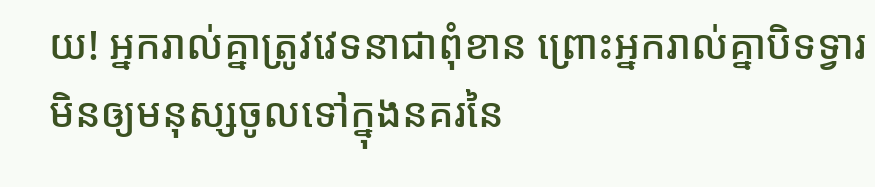យ! អ្នករាល់គ្នាត្រូវវេទនាជាពុំ‌ខាន ព្រោះអ្នករាល់គ្នាបិទទ្វារ មិនឲ្យមនុស្សចូលទៅក្នុងនគរនៃ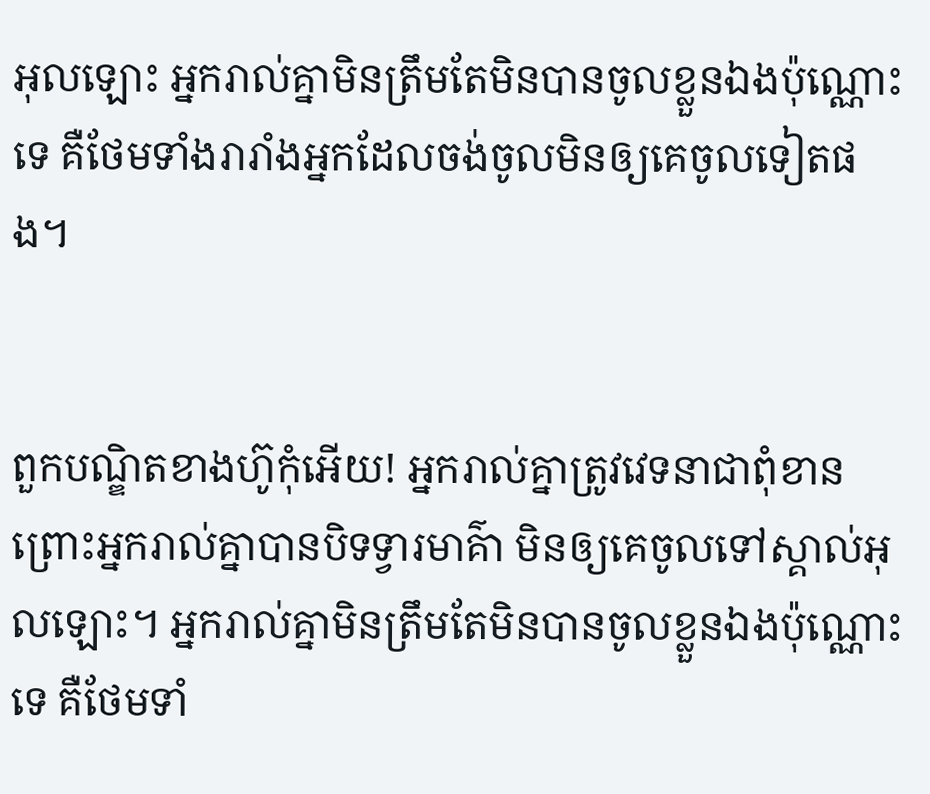អុលឡោះ អ្នករាល់គ្នាមិនត្រឹមតែមិនបានចូលខ្លួនឯងប៉ុណ្ណោះទេ គឺថែមទាំងរា‌រាំងអ្នកដែលចង់ចូលមិនឲ្យគេចូលទៀតផង។


ពួកបណ្ឌិតខាងហ៊ូកុំអើយ! អ្នករាល់គ្នាត្រូវវេទនាជាពុំ‌ខាន ព្រោះអ្នករាល់គ្នាបានបិទទ្វារមាគ៌ា មិនឲ្យគេចូលទៅស្គាល់អុលឡោះ។ អ្នករាល់គ្នាមិនត្រឹមតែមិនបានចូលខ្លួនឯងប៉ុណ្ណោះទេ គឺថែមទាំ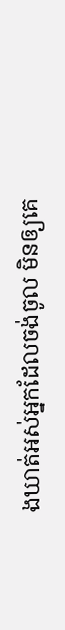ងឃាត់អស់អ្នកដែលចង់ចូល មិនឲ្យគេ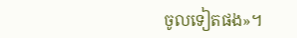ចូលទៀតផង»។